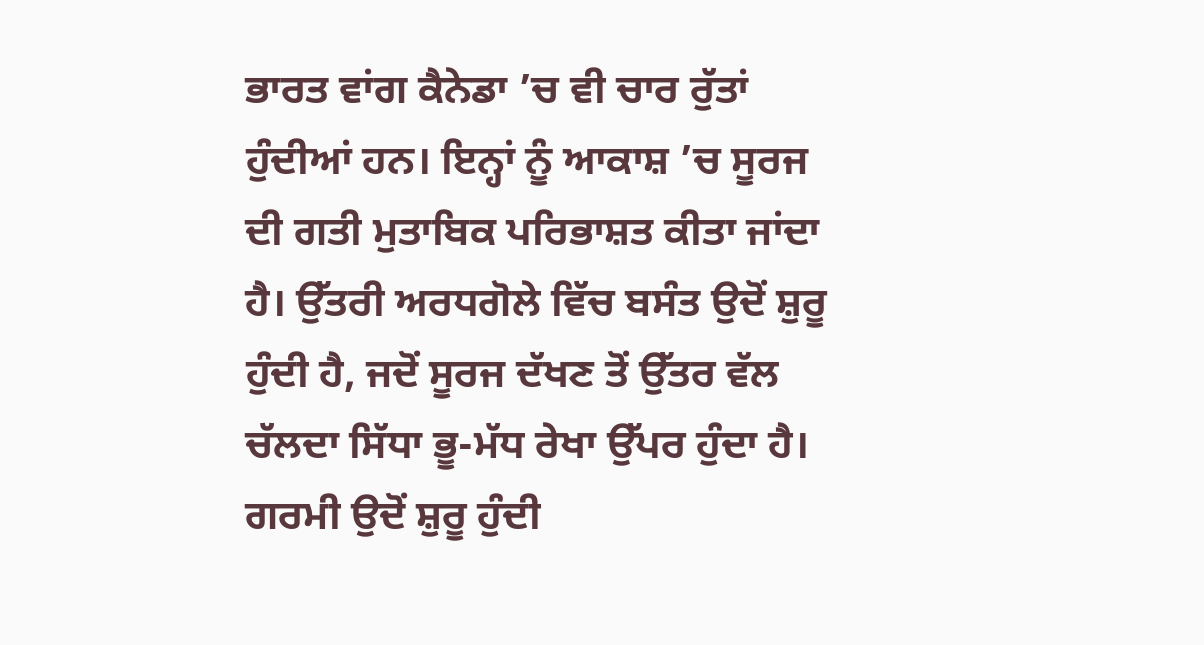ਭਾਰਤ ਵਾਂਗ ਕੈਨੇਡਾ ’ਚ ਵੀ ਚਾਰ ਰੁੱਤਾਂ ਹੁੰਦੀਆਂ ਹਨ। ਇਨ੍ਹਾਂ ਨੂੰ ਆਕਾਸ਼ ’ਚ ਸੂਰਜ ਦੀ ਗਤੀ ਮੁਤਾਬਿਕ ਪਰਿਭਾਸ਼ਤ ਕੀਤਾ ਜਾਂਦਾ ਹੈ। ਉੱਤਰੀ ਅਰਧਗੋਲੇ ਵਿੱਚ ਬਸੰਤ ਉਦੋਂ ਸ਼ੁਰੂ ਹੁੰਦੀ ਹੈ, ਜਦੋਂ ਸੂਰਜ ਦੱਖਣ ਤੋਂ ਉੱਤਰ ਵੱਲ ਚੱਲਦਾ ਸਿੱਧਾ ਭੂ-ਮੱਧ ਰੇਖਾ ਉੱਪਰ ਹੁੰਦਾ ਹੈ। ਗਰਮੀ ਉਦੋਂ ਸ਼ੁਰੂ ਹੁੰਦੀ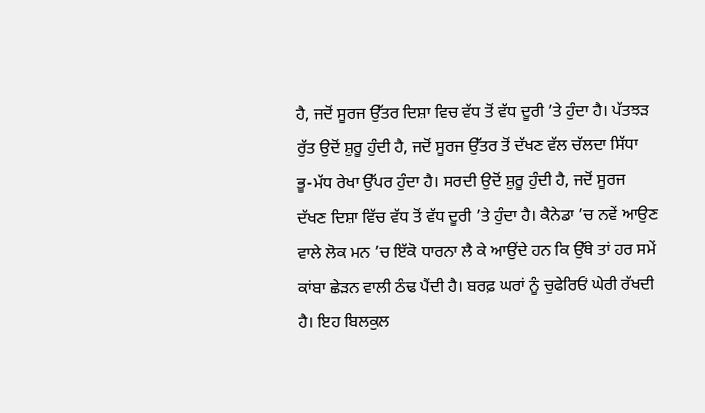ਹੈ, ਜਦੋਂ ਸੂਰਜ ਉੱਤਰ ਦਿਸ਼ਾ ਵਿਚ ਵੱਧ ਤੋਂ ਵੱਧ ਦੂਰੀ ’ਤੇ ਹੁੰਦਾ ਹੈ। ਪੱਤਝੜ ਰੁੱਤ ਉਦੋਂ ਸ਼ੁਰੂ ਹੁੰਦੀ ਹੈ, ਜਦੋਂ ਸੂਰਜ ਉੱਤਰ ਤੋਂ ਦੱਖਣ ਵੱਲ ਚੱਲਦਾ ਸਿੱਧਾ ਭੂ-ਮੱਧ ਰੇਖਾ ਉੱਪਰ ਹੁੰਦਾ ਹੈ। ਸਰਦੀ ਉਦੋਂ ਸ਼ੁਰੂ ਹੁੰਦੀ ਹੈ, ਜਦੋਂ ਸੂਰਜ ਦੱਖਣ ਦਿਸ਼ਾ ਵਿੱਚ ਵੱਧ ਤੋਂ ਵੱਧ ਦੂਰੀ ’ਤੇ ਹੁੰਦਾ ਹੈ। ਕੈਨੇਡਾ ’ਚ ਨਵੇਂ ਆਉਣ ਵਾਲੇ ਲੋਕ ਮਨ ’ਚ ਇੱਕੋ ਧਾਰਨਾ ਲੈ ਕੇ ਆਉਂਦੇ ਹਨ ਕਿ ਉੱਥੇ ਤਾਂ ਹਰ ਸਮੇਂ ਕਾਂਬਾ ਛੇੜਨ ਵਾਲੀ ਠੰਢ ਪੈਂਦੀ ਹੈ। ਬਰਫ਼ ਘਰਾਂ ਨੂੰ ਚੁਫੇਰਿਓਂ ਘੇਰੀ ਰੱਖਦੀ ਹੈ। ਇਹ ਬਿਲਕੁਲ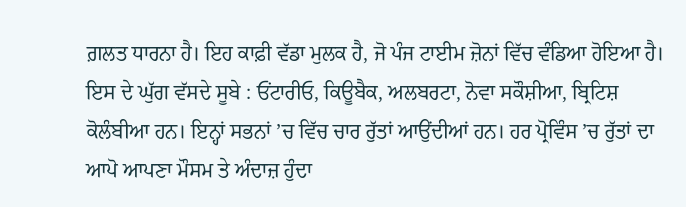ਗ਼ਲਤ ਧਾਰਨਾ ਹੈ। ਇਹ ਕਾਫ਼ੀ ਵੱਡਾ ਮੁਲਕ ਹੈ, ਜੋ ਪੰਜ ਟਾਈਮ ਜ਼ੋਨਾਂ ਵਿੱਚ ਵੰਡਿਆ ਹੋਇਆ ਹੈ। ਇਸ ਦੇ ਘੁੱਗ ਵੱਸਦੇ ਸੂਬੇ : ਓਂਟਾਰੀਓ, ਕਿਊਬੈਕ, ਅਲਬਰਟਾ, ਨੋਵਾ ਸਕੌਸ਼ੀਆ, ਬ੍ਰਿਟਿਸ਼ ਕੋਲੰਬੀਆ ਹਨ। ਇਨ੍ਹਾਂ ਸਭਨਾਂ ’ਚ ਵਿੱਚ ਚਾਰ ਰੁੱਤਾਂ ਆਉਂਦੀਆਂ ਹਨ। ਹਰ ਪ੍ਰੋਵਿੰਸ ’ਚ ਰੁੱਤਾਂ ਦਾ ਆਪੋ ਆਪਣਾ ਮੌਸਮ ਤੇ ਅੰਦਾਜ਼ ਹੁੰਦਾ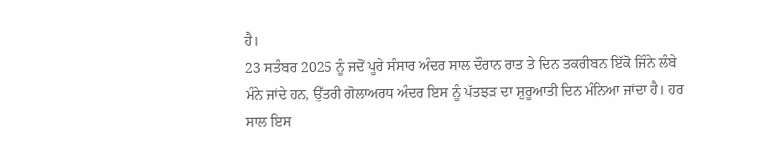ਹੈ।
23 ਸਤੰਬਰ 2025 ਨੂੰ ਜਦੋਂ ਪੂਰੇ ਸੰਸਾਰ ਅੰਦਰ ਸਾਲ ਦੌਰਾਨ ਰਾਤ ਤੇ ਦਿਨ ਤਕਰੀਬਨ ਇੱਕੋ ਜਿੰਨੇ ਲੰਬੇ ਮੰਨੇ ਜਾਂਦੇ ਹਨ, ਉੱਤਰੀ ਗੋਲਾਅਰਧ ਅੰਦਰ ਇਸ ਨੂੰ ਪੱਤਝੜ ਦਾ ਸ਼ੁਰੂਆਤੀ ਦਿਨ ਮੰਨਿਆ ਜਾਂਦਾ ਹੈ। ਹਰ ਸਾਲ ਇਸ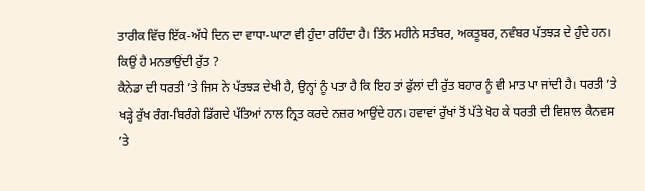ਤਾਰੀਕ ਵਿੱਚ ਇੱਕ-ਅੱਧੇ ਦਿਨ ਦਾ ਵਾਧਾ-ਘਾਟਾ ਵੀ ਹੁੰਦਾ ਰਹਿੰਦਾ ਹੈ। ਤਿੰਨ ਮਹੀਨੇ ਸਤੰਬਰ, ਅਕਤੂਬਰ, ਨਵੰਬਰ ਪੱਤਝੜ ਦੇ ਹੁੰਦੇ ਹਨ।
ਕਿਉਂ ਹੈ ਮਨਭਾਉਂਦੀ ਰੁੱਤ ?
ਕੈਨੇਡਾ ਦੀ ਧਰਤੀ ’ਤੇ ਜਿਸ ਨੇ ਪੱਤਝੜ ਦੇਖੀ ਹੈ, ਉਨ੍ਹਾਂ ਨੂੰ ਪਤਾ ਹੈ ਕਿ ਇਹ ਤਾਂ ਫੁੱਲਾਂ ਦੀ ਰੁੱਤ ਬਹਾਰ ਨੂੰ ਵੀ ਮਾਤ ਪਾ ਜਾਂਦੀ ਹੈ। ਧਰਤੀ ’ਤੇ ਖੜ੍ਹੇ ਰੁੱਖ ਰੰਗ-ਬਿਰੰਗੇ ਡਿੱਗਦੇ ਪੱਤਿਆਂ ਨਾਲ ਨ੍ਰਿਤ ਕਰਦੇ ਨਜ਼ਰ ਆਉਂਦੇ ਹਨ। ਹਵਾਵਾਂ ਰੁੱਖਾਂ ਤੋਂ ਪੱਤੇ ਖੋਹ ਕੇ ਧਰਤੀ ਦੀ ਵਿਸ਼ਾਲ ਕੈਨਵਸ ’ਤੇ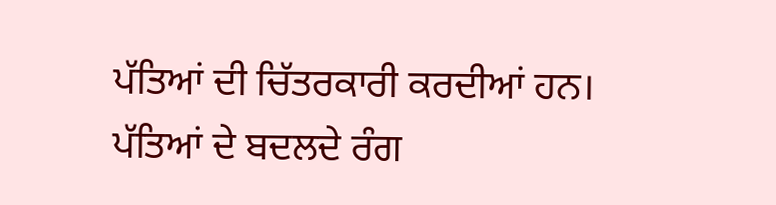ਪੱਤਿਆਂ ਦੀ ਚਿੱਤਰਕਾਰੀ ਕਰਦੀਆਂ ਹਨ।
ਪੱਤਿਆਂ ਦੇ ਬਦਲਦੇ ਰੰਗ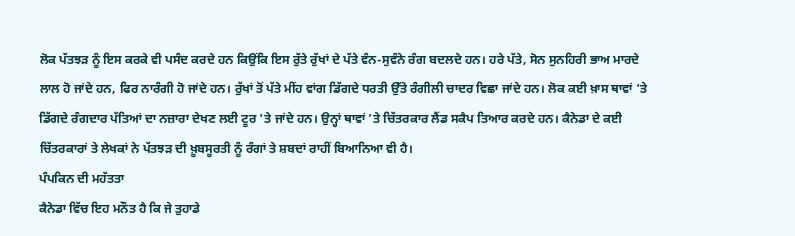ਲੋਕ ਪੱਤਝੜ ਨੂੰ ਇਸ ਕਰਕੇ ਵੀ ਪਸੰਦ ਕਰਦੇ ਹਨ ਕਿਉਂਕਿ ਇਸ ਰੁੱਤੇ ਰੁੱਖਾਂ ਦੇ ਪੱਤੇ ਵੰਨ-ਸੁਵੰਨੇ ਰੰਗ ਬਦਲਦੇ ਹਨ। ਹਰੇ ਪੱਤੇ, ਸੋਨ ਸੁਨਹਿਰੀ ਭਾਅ ਮਾਰਦੇ ਲਾਲ ਹੋ ਜਾਂਦੇ ਹਨ, ਫਿਰ ਨਾਰੰਗੀ ਹੋ ਜਾਂਦੇ ਹਨ। ਰੁੱਖਾਂ ਤੋਂ ਪੱਤੇ ਮੀਂਹ ਵਾਂਗ ਡਿੱਗਦੇ ਧਰਤੀ ਉੱਤੇ ਰੰਗੀਲੀ ਚਾਦਰ ਵਿਛਾ ਜਾਂਦੇ ਹਨ। ਲੋਕ ਕਈ ਖ਼ਾਸ ਥਾਵਾਂ ’ਤੇ ਡਿੱਗਦੇ ਰੰਗਦਾਰ ਪੱਤਿਆਂ ਦਾ ਨਜ਼ਾਰਾ ਦੇਖਣ ਲਈ ਟੂਰ ’ਤੇ ਜਾਂਦੇ ਹਨ। ਉਨ੍ਹਾਂ ਥਾਵਾਂ ’ਤੇ ਚਿੱਤਰਕਾਰ ਲੈਂਡ ਸਕੈਪ ਤਿਆਰ ਕਰਦੇ ਹਨ। ਕੈਨੇਡਾ ਦੇ ਕਈ ਚਿੱਤਰਕਾਰਾਂ ਤੇ ਲੇਖਕਾਂ ਨੇ ਪੱਤਝੜ ਦੀ ਖ਼ੂਬਸੂਰਤੀ ਨੂੰ ਰੰਗਾਂ ਤੇ ਸ਼ਬਦਾਂ ਰਾਹੀਂ ਬਿਆਨਿਆ ਵੀ ਹੈ।
ਪੰਪਕਿਨ ਦੀ ਮਹੱਤਤਾ
ਕੈਨੇਡਾ ਵਿੱਚ ਇਹ ਮਨੌਤ ਹੈ ਕਿ ਜੇ ਤੁਹਾਡੇ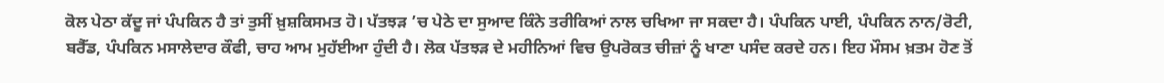ਕੋਲ ਪੇਠਾ ਕੱਦੂ ਜਾਂ ਪੰਪਕਿਨ ਹੈ ਤਾਂ ਤੁਸੀਂ ਖ਼ੁਸ਼ਕਿਸਮਤ ਹੋ। ਪੱਤਝੜ ’ਚ ਪੇਠੇ ਦਾ ਸੁਆਦ ਕਿੰਨੇ ਤਰੀਕਿਆਂ ਨਾਲ ਚਖਿਆ ਜਾ ਸਕਦਾ ਹੈ। ਪੰਪਕਿਨ ਪਾਈ, ਪੰਪਕਿਨ ਨਾਨ/ਰੋਟੀ, ਬਰੈੱਡ, ਪੰਪਕਿਨ ਮਸਾਲੇਦਾਰ ਕੌਫੀ, ਚਾਹ ਆਮ ਮੁਹੱਈਆ ਹੁੰਦੀ ਹੈ। ਲੋਕ ਪੱਤਝੜ ਦੇ ਮਹੀਨਿਆਂ ਵਿਚ ਉਪਰੋਕਤ ਚੀਜ਼ਾਂ ਨੂੰ ਖਾਣਾ ਪਸੰਦ ਕਰਦੇ ਹਨ। ਇਹ ਮੌਸਮ ਖ਼ਤਮ ਹੋਣ ਤੋਂ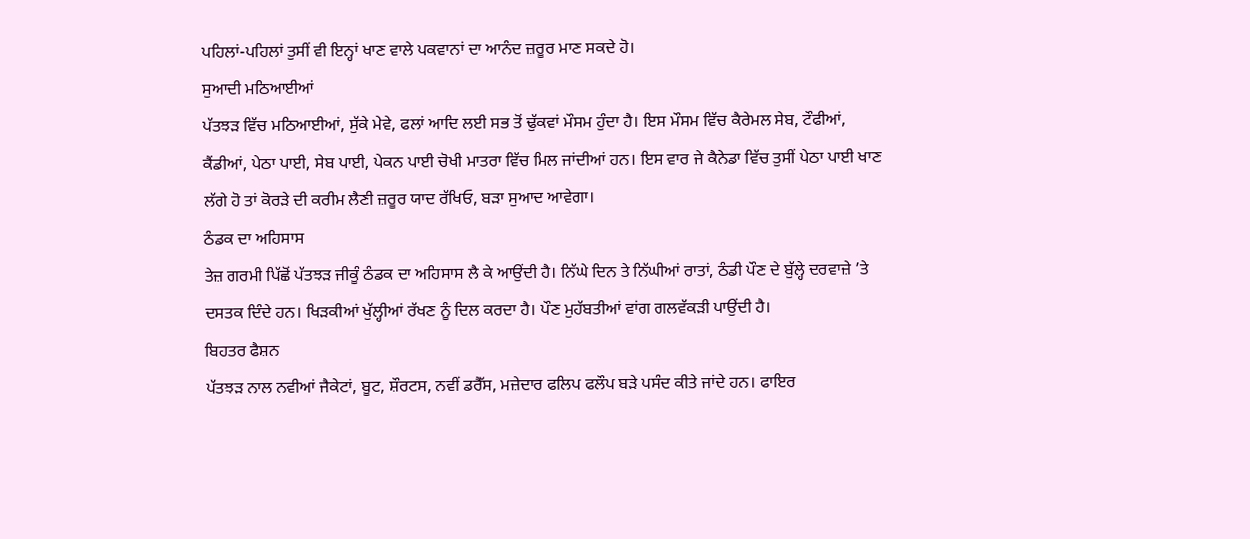ਪਹਿਲਾਂ-ਪਹਿਲਾਂ ਤੁਸੀਂ ਵੀ ਇਨ੍ਹਾਂ ਖਾਣ ਵਾਲੇ ਪਕਵਾਨਾਂ ਦਾ ਆਨੰਦ ਜ਼ਰੂਰ ਮਾਣ ਸਕਦੇ ਹੋ।
ਸੁਆਦੀ ਮਠਿਆਈਆਂ
ਪੱਤਝੜ ਵਿੱਚ ਮਠਿਆਈਆਂ, ਸੁੱਕੇ ਮੇਵੇ, ਫਲਾਂ ਆਦਿ ਲਈ ਸਭ ਤੋਂ ਢੁੱਕਵਾਂ ਮੌਸਮ ਹੁੰਦਾ ਹੈ। ਇਸ ਮੌਸਮ ਵਿੱਚ ਕੈਰੇਮਲ ਸੇਬ, ਟੌਫੀਆਂ, ਕੈਂਡੀਆਂ, ਪੇਠਾ ਪਾਈ, ਸੇਬ ਪਾਈ, ਪੇਕਨ ਪਾਈ ਚੋਖੀ ਮਾਤਰਾ ਵਿੱਚ ਮਿਲ ਜਾਂਦੀਆਂ ਹਨ। ਇਸ ਵਾਰ ਜੇ ਕੈਨੇਡਾ ਵਿੱਚ ਤੁਸੀਂ ਪੇਠਾ ਪਾਈ ਖਾਣ ਲੱਗੇ ਹੋ ਤਾਂ ਕੋਰੜੇ ਦੀ ਕਰੀਮ ਲੈਣੀ ਜ਼ਰੂਰ ਯਾਦ ਰੱਖਿਓ, ਬੜਾ ਸੁਆਦ ਆਵੇਗਾ।
ਠੰਡਕ ਦਾ ਅਹਿਸਾਸ
ਤੇਜ਼ ਗਰਮੀ ਪਿੱਛੋਂ ਪੱਤਝੜ ਜੀਕੂੰ ਠੰਡਕ ਦਾ ਅਹਿਸਾਸ ਲੈ ਕੇ ਆਉਂਦੀ ਹੈ। ਨਿੱਘੇ ਦਿਨ ਤੇ ਨਿੱਘੀਆਂ ਰਾਤਾਂ, ਠੰਡੀ ਪੌਣ ਦੇ ਬੁੱਲ੍ਹੇ ਦਰਵਾਜ਼ੇ ’ਤੇ ਦਸਤਕ ਦਿੰਦੇ ਹਨ। ਖਿੜਕੀਆਂ ਖੁੱਲ੍ਹੀਆਂ ਰੱਖਣ ਨੂੰ ਦਿਲ ਕਰਦਾ ਹੈ। ਪੌਣ ਮੁਹੱਬਤੀਆਂ ਵਾਂਗ ਗਲਵੱਕੜੀ ਪਾਉਂਦੀ ਹੈ।
ਬਿਹਤਰ ਫੈਸ਼ਨ
ਪੱਤਝੜ ਨਾਲ ਨਵੀਆਂ ਜੈਕੇਟਾਂ, ਬੂਟ, ਸ਼ੌਰਟਸ, ਨਵੀਂ ਡਰੈੱਸ, ਮਜ਼ੇਦਾਰ ਫਲਿਪ ਫਲੌਪ ਬੜੇ ਪਸੰਦ ਕੀਤੇ ਜਾਂਦੇ ਹਨ। ਫਾਇਰ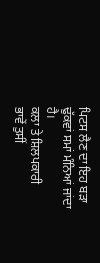ਪਿਟਸ ਲੈਣ ਦਾ ਇਹ ਬੜਾ ਢੁੱਕਵਾਂ ਸਮਾਂ ਮੰਨਿਆਂ ਜਾਂਦਾ ਹੈ।
ਕਲਾ ਤੇ ਸ਼ਿਲਪਕਾਰੀ
ਭਾਵੇਂ ਤੁਸੀਂ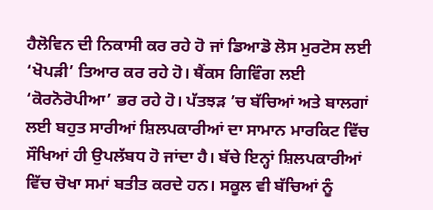ਹੈਲੋਵਿਨ ਦੀ ਨਿਕਾਸੀ ਕਰ ਰਹੇ ਹੋ ਜਾਂ ਡਿਆਡੋ ਲੋਸ ਮੁਰਟੋਸ ਲਈ ‘ਖੋਪੜੀ’ ਤਿਆਰ ਕਰ ਰਹੇ ਹੋ। ਥੈਂਕਸ ਗਿਵਿੰਗ ਲਈ ‘ਕੋਰਨੋਰੋਪੀਆ’ ਭਰ ਰਹੇ ਹੋ। ਪੱਤਝੜ ’ਚ ਬੱਚਿਆਂ ਅਤੇ ਬਾਲਗਾਂ ਲਈ ਬਹੁਤ ਸਾਰੀਆਂ ਸ਼ਿਲਪਕਾਰੀਆਂ ਦਾ ਸਾਮਾਨ ਮਾਰਕਿਟ ਵਿੱਚ ਸੌਖਿਆਂ ਹੀ ਉਪਲੱਬਧ ਹੋ ਜਾਂਦਾ ਹੈ। ਬੱਚੇ ਇਨ੍ਹਾਂ ਸ਼ਿਲਪਕਾਰੀਆਂ ਵਿੱਚ ਚੋਖਾ ਸਮਾਂ ਬਤੀਤ ਕਰਦੇ ਹਨ। ਸਕੂਲ ਵੀ ਬੱਚਿਆਂ ਨੂੰ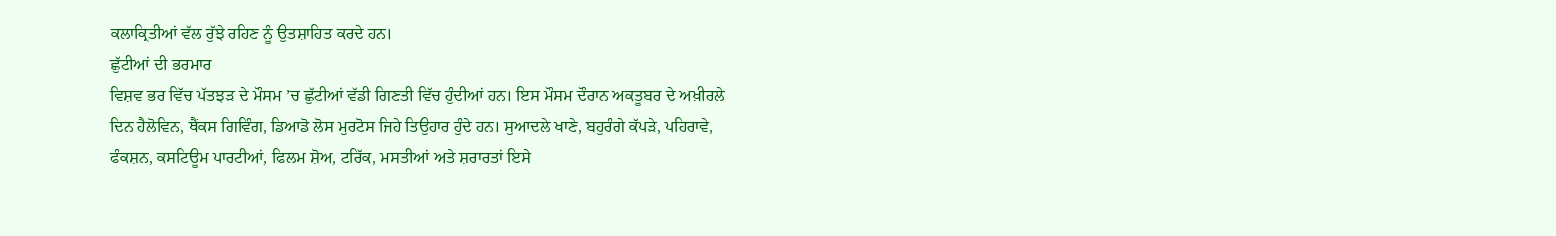ਕਲਾਕ੍ਰਿਤੀਆਂ ਵੱਲ ਰੁੱਝੇ ਰਹਿਣ ਨੂੰ ਉਤਸ਼ਾਹਿਤ ਕਰਦੇ ਹਨ।
ਛੁੱਟੀਆਂ ਦੀ ਭਰਮਾਰ
ਵਿਸ਼ਵ ਭਰ ਵਿੱਚ ਪੱਤਝੜ ਦੇ ਮੌਸਮ ’ਚ ਛੁੱਟੀਆਂ ਵੱਡੀ ਗਿਣਤੀ ਵਿੱਚ ਹੁੰਦੀਆਂ ਹਨ। ਇਸ ਮੌਸਮ ਦੌਰਾਨ ਅਕਤੂਬਰ ਦੇ ਅਖ਼ੀਰਲੇ ਦਿਨ ਹੈਲੋਵਿਨ, ਥੈਂਕਸ ਗਿਵਿੰਗ, ਡਿਆਡੋ ਲੋਸ ਮੁਰਟੋਸ ਜਿਹੇ ਤਿਉਹਾਰ ਹੁੰਦੇ ਹਨ। ਸੁਆਦਲੇ ਖਾਣੇ, ਬਹੁਰੰਗੇ ਕੱਪੜੇ, ਪਹਿਰਾਵੇ, ਫੰਕਸ਼ਨ, ਕਸਟਿਊਮ ਪਾਰਟੀਆਂ, ਫਿਲਮ ਸ਼ੋਅ, ਟਰਿੱਕ, ਮਸਤੀਆਂ ਅਤੇ ਸ਼ਰਾਰਤਾਂ ਇਸੇ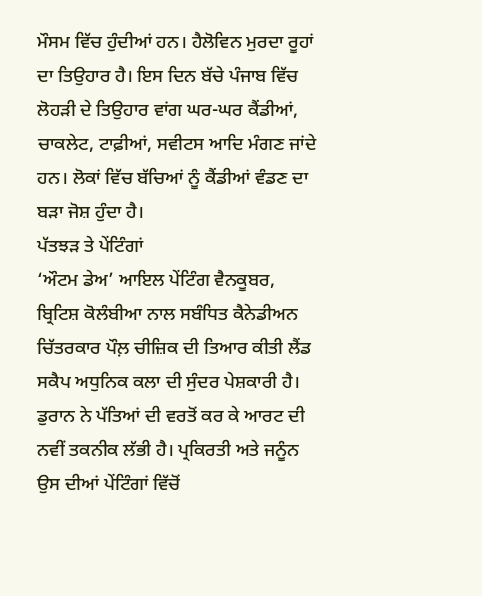ਮੌਸਮ ਵਿੱਚ ਹੁੰਦੀਆਂ ਹਨ। ਹੈਲੋਵਿਨ ਮੁਰਦਾ ਰੂਹਾਂ ਦਾ ਤਿਉਹਾਰ ਹੈ। ਇਸ ਦਿਨ ਬੱਚੇ ਪੰਜਾਬ ਵਿੱਚ ਲੋਹੜੀ ਦੇ ਤਿਉਹਾਰ ਵਾਂਗ ਘਰ-ਘਰ ਕੈਂਡੀਆਂ, ਚਾਕਲੇਟ, ਟਾਫ਼ੀਆਂ, ਸਵੀਟਸ ਆਦਿ ਮੰਗਣ ਜਾਂਦੇ ਹਨ। ਲੋਕਾਂ ਵਿੱਚ ਬੱਚਿਆਂ ਨੂੰ ਕੈਂਡੀਆਂ ਵੰਡਣ ਦਾ ਬੜਾ ਜੋਸ਼ ਹੁੰਦਾ ਹੈ।
ਪੱਤਝੜ ਤੇ ਪੇਂਟਿੰਗਾਂ
‘ਔਟਮ ਡੇਅ’ ਆਇਲ ਪੇਂਟਿੰਗ ਵੈਨਕੂਬਰ, ਬ੍ਰਿਟਿਸ਼ ਕੋਲੰਬੀਆ ਨਾਲ ਸਬੰਧਿਤ ਕੈਨੇਡੀਅਨ ਚਿੱਤਰਕਾਰ ਪੌਲ਼ ਚੀਜ਼ਿਕ ਦੀ ਤਿਆਰ ਕੀਤੀ ਲੈਂਡ ਸਕੈਪ ਅਧੁਨਿਕ ਕਲਾ ਦੀ ਸੁੰਦਰ ਪੇਸ਼ਕਾਰੀ ਹੈ। ਡੁਰਾਨ ਨੇ ਪੱਤਿਆਂ ਦੀ ਵਰਤੋਂ ਕਰ ਕੇ ਆਰਟ ਦੀ ਨਵੀਂ ਤਕਨੀਕ ਲੱਭੀ ਹੈ। ਪ੍ਰਕਿਰਤੀ ਅਤੇ ਜਨੂੰਨ ਉਸ ਦੀਆਂ ਪੇਂਟਿੰਗਾਂ ਵਿੱਚੋਂ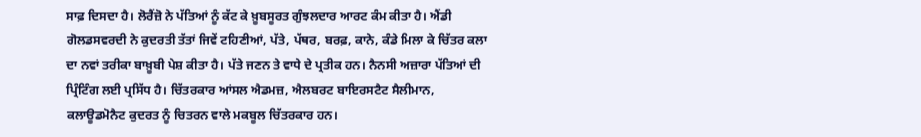ਸਾਫ਼ ਦਿਸਦਾ ਹੈ। ਲੋਰੈਂਜ਼ੋ ਨੇ ਪੱਤਿਆਂ ਨੂੰ ਕੱਟ ਕੇ ਖ਼ੂਬਸੂਰਤ ਗੁੰਝਲਦਾਰ ਆਰਟ ਕੰਮ ਕੀਤਾ ਹੈ। ਐਂਡੀ ਗੋਲਡਸਵਰਦੀ ਨੇ ਕੁਦਰਤੀ ਤੱਤਾਂ ਜਿਵੇਂ ਟਹਿਣੀਆਂ, ਪੱਤੇ, ਪੱਥਰ, ਬਰਫ਼, ਕਾਨੇ, ਕੰਡੇ ਮਿਲਾ ਕੇ ਚਿੱਤਰ ਕਲਾ ਦਾ ਨਵਾਂ ਤਰੀਕਾ ਬਾਖ਼ੂਬੀ ਪੇਸ਼ ਕੀਤਾ ਹੈ। ਪੱਤੇ ਜਣਨ ਤੇ ਵਾਧੇ ਦੇ ਪ੍ਰਤੀਕ ਹਨ। ਨੈਨਸੀ ਅਜ਼ਾਰਾ ਪੱਤਿਆਂ ਦੀ ਪ੍ਰਿੰਟਿੰਗ ਲਈ ਪ੍ਰਸਿੱਧ ਹੈ। ਚਿੱਤਰਕਾਰ ਆਂਸਲ ਐਡਮਜ਼, ਐਲਬਰਟ ਬਾਇਰਸਟੈਟ ਸੈਲੀਮਾਨ, ਕਲਾਊਡਮੋਨੈਟ ਕੁਦਰਤ ਨੂੰ ਚਿਤਰਨ ਵਾਲੇ ਮਕਬੂਲ ਚਿੱਤਰਕਾਰ ਹਨ।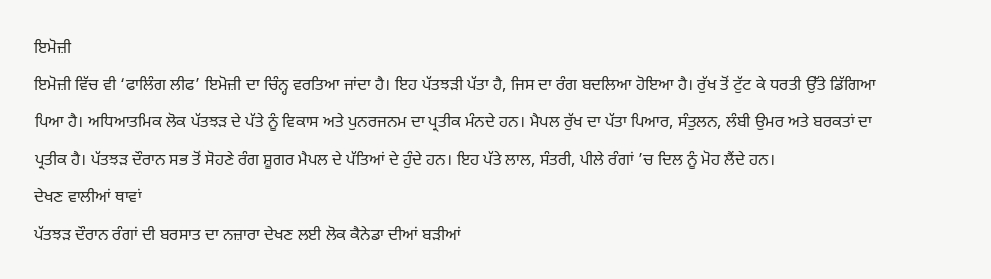ਇਮੋਜ਼ੀ
ਇਮੋਜ਼ੀ ਵਿੱਚ ਵੀ ‘ਫਾਲਿੰਗ ਲੀਫ’ ਇਮੋਜ਼ੀ ਦਾ ਚਿੰਨ੍ਹ ਵਰਤਿਆ ਜਾਂਦਾ ਹੈ। ਇਹ ਪੱਤਝੜੀ ਪੱਤਾ ਹੈ, ਜਿਸ ਦਾ ਰੰਗ ਬਦਲਿਆ ਹੋਇਆ ਹੈ। ਰੁੱਖ ਤੋਂ ਟੁੱਟ ਕੇ ਧਰਤੀ ਉੱਤੇ ਡਿੱਗਿਆ ਪਿਆ ਹੈ। ਅਧਿਆਤਮਿਕ ਲੋਕ ਪੱਤਝੜ ਦੇ ਪੱਤੇ ਨੂੰ ਵਿਕਾਸ ਅਤੇ ਪੁਨਰਜਨਮ ਦਾ ਪ੍ਰਤੀਕ ਮੰਨਦੇ ਹਨ। ਮੈਪਲ ਰੁੱਖ ਦਾ ਪੱਤਾ ਪਿਆਰ, ਸੰਤੁਲਨ, ਲੰਬੀ ਉਮਰ ਅਤੇ ਬਰਕਤਾਂ ਦਾ ਪ੍ਰਤੀਕ ਹੈ। ਪੱਤਝੜ ਦੌਰਾਨ ਸਭ ਤੋਂ ਸੋਹਣੇ ਰੰਗ ਸ਼ੂਗਰ ਮੈਪਲ ਦੇ ਪੱਤਿਆਂ ਦੇ ਹੁੰਦੇ ਹਨ। ਇਹ ਪੱਤੇ ਲਾਲ, ਸੰਤਰੀ, ਪੀਲੇ ਰੰਗਾਂ ’ਚ ਦਿਲ ਨੂੰ ਮੋਹ ਲੈਂਦੇ ਹਨ।
ਦੇਖਣ ਵਾਲੀਆਂ ਥਾਵਾਂ
ਪੱਤਝੜ ਦੌਰਾਨ ਰੰਗਾਂ ਦੀ ਬਰਸਾਤ ਦਾ ਨਜ਼ਾਰਾ ਦੇਖਣ ਲਈ ਲੋਕ ਕੈਨੇਡਾ ਦੀਆਂ ਬੜੀਆਂ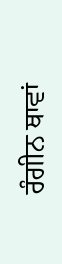ਰੰਗੀਨ ਥਾਵਾਂ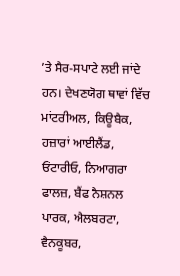’ਤੇ ਸੈਰ-ਸਪਾਟੇ ਲਈ ਜਾਂਦੇ ਹਨ। ਦੇਖਣਯੋਗ ਥਾਵਾਂ ਵਿੱਚ ਮਾਂਟਰੀਅਲ, ਕਿਊਬੈਕ, ਹਜ਼ਾਰਾਂ ਆਈਲੈਂਡ, ਓਂਟਾਰੀਓ, ਨਿਆਗਰਾ ਫਾਲਜ਼, ਬੈਂਫ ਨੈਸ਼ਨਲ ਪਾਰਕ, ਐਲਬਰਟਾ, ਵੈਨਕੂਬਰ,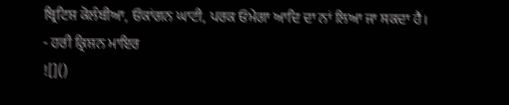ਬ੍ਰਿਟਿਸ਼ ਕੋਲੰਬੀਆ, ਓਕਾਂਗਨ ਘਾਟੀ, ਪਰਕ ਓਮੇਗਾ ਆਦਿ ਦਾ ਨਾਂ ਲਿਆ ਜਾ ਸਕਦਾ ਹੈ।
- ਹਰੀ ਕ੍ਰਿਸ਼ਨ ਮਾਇਰ
![]()